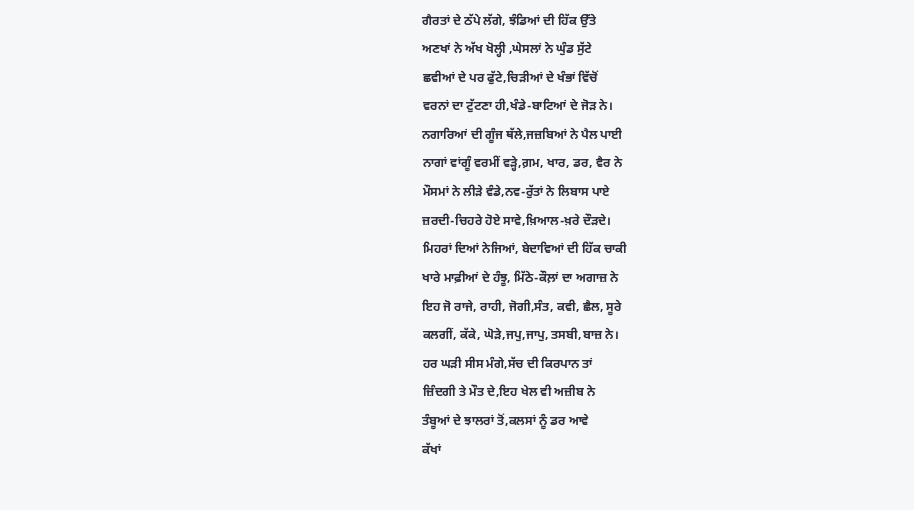ਗੈਰਤਾਂ ਦੇ ਠੱਪੇ ਲੱਗੇ, ਝੰਡਿਆਂ ਦੀ ਹਿੱਕ ਉੱਤੇ
ਅਣਖਾਂ ਨੇ ਅੱਖ ਖੋਲ੍ਹੀ ,ਘੇਸਲਾਂ ਨੇ ਘੁੰਡ ਸੁੱਟੇ
ਛਵੀਆਂ ਦੇ ਪਰ ਫੁੱਟੇ,ਚਿੜੀਆਂ ਦੇ ਖੰਭਾਂ ਵਿੱਚੋਂ
ਵਰਨਾਂ ਦਾ ਟੁੱਟਣਾ ਹੀ,ਖੰਡੇ-ਬਾਟਿਆਂ ਦੇ ਜੋੜ ਨੇ।
ਨਗਾਰਿਆਂ ਦੀ ਗੂੰਜ ਥੱਲੇ,ਜਜ਼ਬਿਆਂ ਨੇ ਪੈਲ ਪਾਈ
ਨਾਗਾਂ ਵਾਂਗੂੰ ਵਰਮੀਂ ਵੜ੍ਹੇ,ਗ਼ਮ, ਖਾਰ, ਡਰ, ਵੈਰ ਨੇ
ਮੌਸਮਾਂ ਨੇ ਲੀੜੇ ਵੰਡੇ,ਨਵ-ਰੁੱਤਾਂ ਨੇ ਲਿਬਾਸ ਪਾਏ
ਜ਼ਰਦੀ-ਚਿਹਰੇ ਹੋਏ ਸਾਵੇ,ਖ਼ਿਆਲ-ਖ਼ਰੇ ਦੌੜਦੇ।
ਮਿਹਰਾਂ ਦਿਆਂ ਨੇਜਿਆਂ, ਬੇਦਾਵਿਆਂ ਦੀ ਹਿੱਕ ਚਾਕੀ
ਖਾਰੇ ਮਾਫ਼ੀਆਂ ਦੇ ਹੰਝੂ, ਮਿੱਠੇ-ਕੌਲ਼ਾਂ ਦਾ ਅਗਾਜ਼ ਨੇ
ਇਹ ਜੋ ਰਾਜੇ, ਰਾਹੀ, ਜੋਗੀ,ਸੰਤ, ਕਵੀ, ਛੈਲ, ਸੂਰੇ
ਕਲਗੀਂ, ਕੱਕੇ, ਘੋੜੇ,ਜਪੁ,ਜਾਪੁ, ਤਸਬੀ,ਬਾਜ਼ ਨੇ।
ਹਰ ਘੜੀ ਸੀਸ ਮੰਗੇ,ਸੱਚ ਦੀ ਕਿਰਪਾਨ ਤਾਂ
ਜ਼ਿੰਦਗੀ ਤੇ ਮੌਤ ਦੇ,ਇਹ ਖੇਲ ਵੀ ਅਜ਼ੀਬ ਨੇ
ਤੰਬੂਆਂ ਦੇ ਝਾਲਰਾਂ ਤੋਂ,ਕਲਸਾਂ ਨੂੰ ਡਰ ਆਵੇ
ਕੱਖਾਂ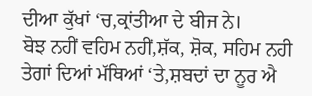ਦੀਆ ਕੁੱਖਾਂ ‘ਚ,ਕ੍ਰਾਂਤੀਆ ਦੇ ਬੀਜ ਨੇ।
ਬੋਝ ਨਹੀਂ ਵਹਿਮ ਨਹੀਂ,ਸ਼ੱਕ, ਸ਼ੋਕ, ਸਹਿਮ ਨਹੀ
ਤੇਗਾਂ ਦਿਆਂ ਮੱਥਿਆਂ ‘ਤੇ,ਸ਼ਬਦਾਂ ਦਾ ਨੂਰ ਐ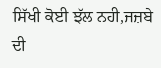ਸਿੱਖੀ ਕੋਈ ਝੱਲ ਨਹੀ,ਜਜ਼ਬੇ ਦੀ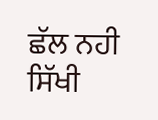ਛੱਲ ਨਹੀ
ਸਿੱਖੀ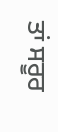ਤਾਂ ਸਰੂਰ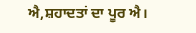ਐ,ਸ਼ਹਾਦਤਾਂ ਦਾ ਪੂਰ ਐ।